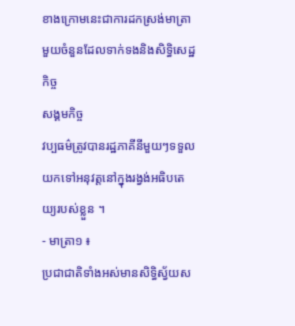ខាងក្រោមនេះជាការដកស្រង់មាត្រាមួយចំនួនដែលទាក់ទងនិងសិទ្ធិសេដ្ឋកិច្ច
សង្គមកិច្ច
វប្បធម៌ត្រូវបានរដ្ឋភាគីនីមួយៗទទួលយកទៅអនុវត្តនៅក្នុងរង្វង់អធិបតេយ្យរបស់ខ្លួន ។
- មាត្រា១ ៖
ប្រជាជាតិទាំងអស់មានសិទ្ធិស្វ័យស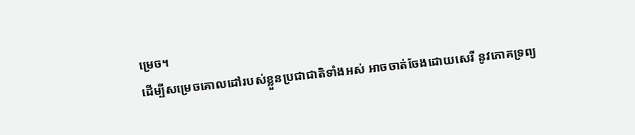ម្រេច។
ដើម្បីសម្រេចគោលដៅរបស់ខ្លួនប្រជាជាតិទាំងអស់ អាចចាត់ចែងដោយសេរី នូវភោគទ្រព្យ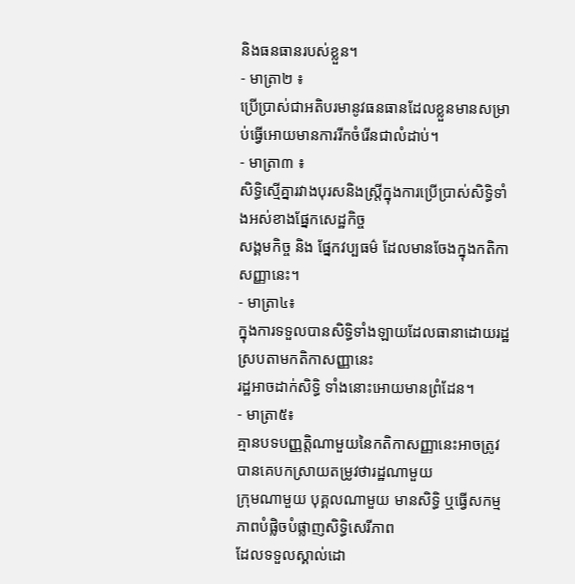និងធនធានរបស់ខ្លួន។
- មាត្រា២ ៖
ប្រើប្រាស់ជាអតិបរមានូវធនធានដែលខ្លួនមានសម្រាប់ធ្វើអោយមានការរីកចំរើនជាលំដាប់។
- មាត្រា៣ ៖
សិទ្ធិស្មើគ្នារវាងបុរសនិងស្ត្រីក្នុងការប្រើប្រាស់សិទ្ធិទាំងអស់ខាងផ្នែកសេដ្ឋកិច្ច
សង្គមកិច្ច និង ផ្នែកវប្បធម៌ ដែលមានចែងក្នុងកតិកាសញ្ញានេះ។
- មាត្រា៤៖
ក្នុងការទទួលបានសិទ្ធិទាំងឡាយដែលធានាដោយរដ្ឋស្របតាមកតិកាសញ្ញានេះ
រដ្ឋអាចដាក់សិទ្ធិ ទាំងនោះអោយមានព្រំដែន។
- មាត្រា៥៖
គ្មានបទបញ្ញត្តិណាមួយនៃកតិកាសញ្ញានេះអាចត្រូវបានគេបកស្រាយតម្រូវថារដ្ឋណាមួយ
ក្រុមណាមួយ បុគ្គលណាមួយ មានសិទ្ធិ ឬធ្វើសកម្មភាពបំផ្លិចបំផ្លាញសិទ្ធិសេរីភាព
ដែលទទួលស្គាល់ដោ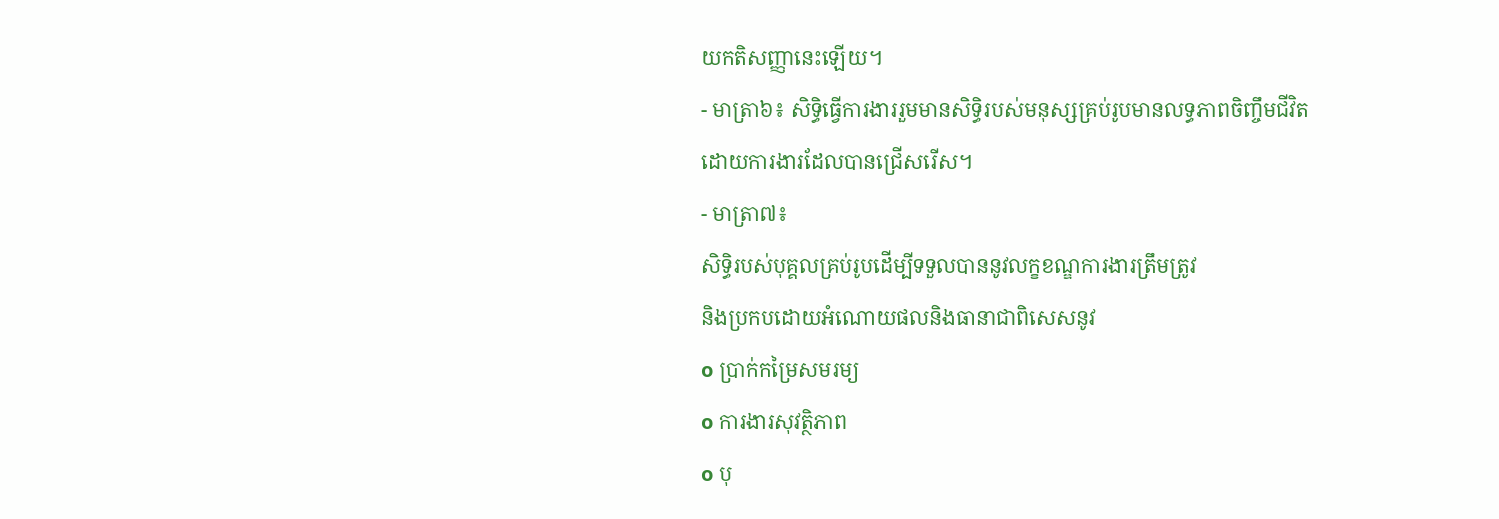យកតិសញ្ញានេះឡើយ។
- មាត្រា៦៖ សិទ្ធិធ្វើការងាររួមមានសិទ្ធិរបស់មនុស្សគ្រប់រូបមានលទ្ធភាពចិញ្ចឹមជីវិត
ដោយការងារដែលបានជ្រើសរើស។
- មាត្រា៧៖
សិទ្ធិរបស់បុគ្គលគ្រប់រូបដើម្បីទទួលបាននូវលក្ខខណ្ឌការងារត្រឹមត្រូវ
និងប្រកបដោយអំណោយផលនិងធានាជាពិសេសនូវ
ο ប្រាក់កម្រៃសមរម្យ
ο ការងារសុវត្ថិភាព
ο បុ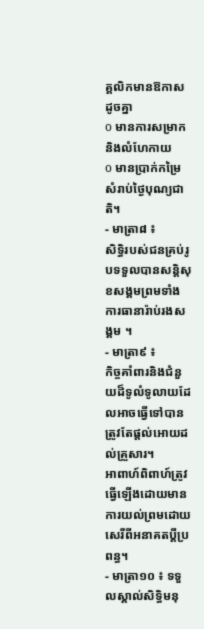គ្គលិកមានឱកាសដូចគ្នា
ο មានការសម្រាក និងលំហែកាយ
ο មានប្រាក់កម្រៃសំរាប់ថ្ងៃបុណ្យជាតិ។
- មាត្រា៨ ៖
សិទ្ធិរបស់ជនគ្រប់រូបទទួលបានសន្តិសុខសង្គមព្រមទាំងការធានារ៉ាប់រងសង្គម ។
- មាត្រា៩ ៖
កិច្ចគាំពារនិងជំនួយដ៏ទូលំទូលាយដែលអាចធ្វើទៅបានត្រូវតែផ្តល់អោយដល់គ្រួសារ។
អាពាហ៍ពិពាហ៍ត្រូវធ្វើឡើងដោយមានការយល់ព្រមដោយសេរីពីអនាគតប្តីប្រពន្ធ។
- មាត្រា១០ ៖ ទទួលស្គាល់សិទ្ធិមនុ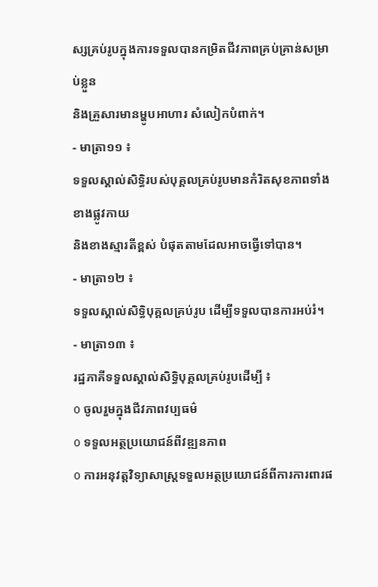ស្សគ្រប់រូបក្នុងការទទួលបានកម្រិតជីវភាពគ្រប់គ្រាន់សម្រាប់ខ្លួន
និងគ្រួសារមានម្ហូបអាហារ សំលៀកបំពាក់។
- មាត្រា១១ ៖
ទទួលស្គាល់សិទ្ធិរបស់បុគ្គលគ្រប់រូបមានកំរិតសុខភាពទាំងខាងផ្លូវកាយ
និងខាងស្មារតីខ្ពស់ បំផុតតាមដែលអាចធ្វើទៅបាន។
- មាត្រា១២ ៖
ទទួលស្គាល់សិទ្ធិបុគ្គលគ្រប់រូប ដើម្បីទទួលបានការអប់រំ។
- មាត្រា១៣ ៖
រដ្ឋភាគីទទួលស្គាល់សិទ្ធិបុគ្គលគ្រប់រូបដើម្បី ៖
ο ចូលរួមក្នុងជីវភាពវប្បធម៌
ο ទទួលអត្ថប្រយោជន៍ពីវឌ្ឍនភាព
ο ការអនុវត្តវិទ្យាសាស្ត្រទទួលអត្ថប្រយោជន៍ពីការការពារផ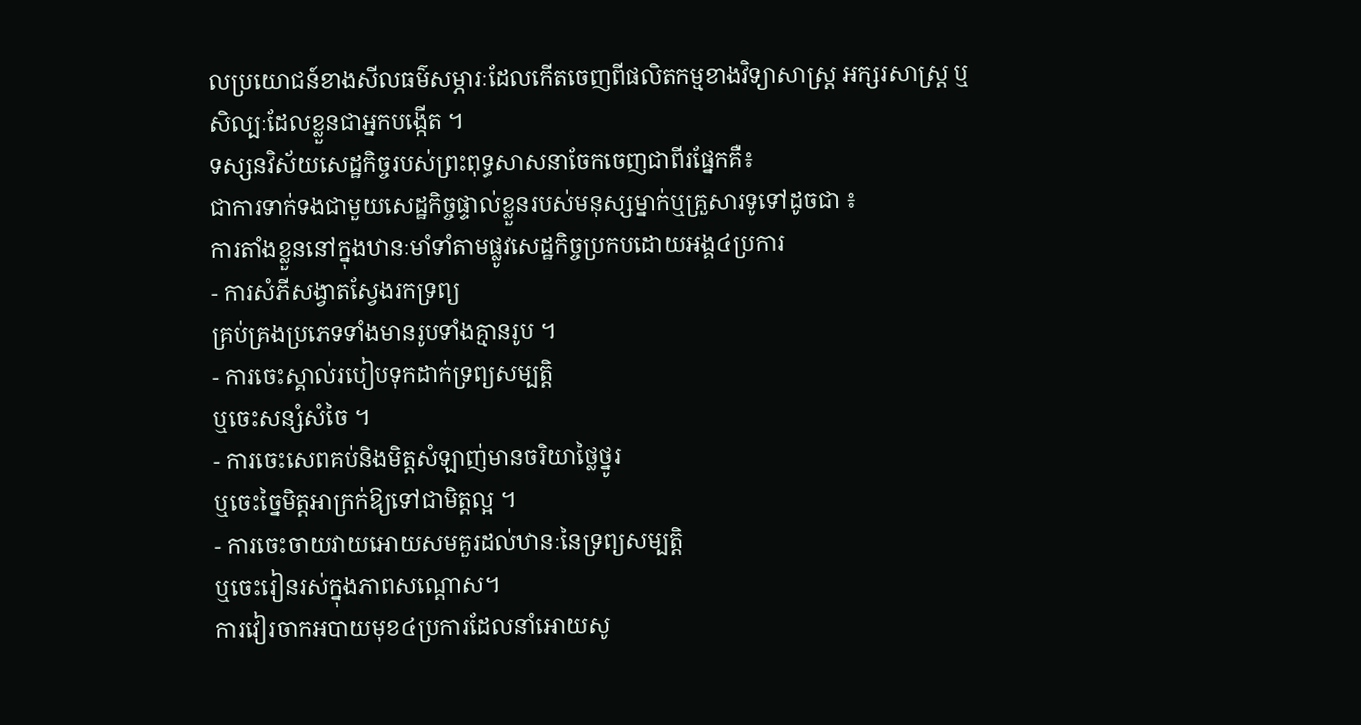លប្រយោជន៍ខាងសីលធម៌សម្ភារៈដែលកើតចេញពីផលិតកម្មខាងវិទ្យាសាស្ត្រ អក្សរសាស្ត្រ ឬសិល្បៈដែលខ្លួនជាអ្នកបង្កើត ។
ទស្សនវិស័យសេដ្ឋកិច្ចរបស់ព្រះពុទ្ធសាសនាចែកចេញជាពីរផ្នែកគឺ៖
ជាការទាក់ទងជាមួយសេដ្ឋកិច្ចផ្ទាល់ខ្លួនរបស់មនុស្សម្នាក់ឬគ្រួសារទូទៅដូចជា ៖
ការតាំងខ្លួននៅក្នុងឋានៈមាំទាំតាមផ្លូវសេដ្ឋកិច្ចប្រកបដោយអង្គ៤ប្រការ
- ការសំភីសង្វាតស្វែងរកទ្រព្យ
គ្រប់គ្រងប្រភេទទាំងមានរូបទាំងគ្មានរូប ។
- ការចេះស្គាល់របៀបទុកដាក់ទ្រព្យសម្បត្តិ
ឬចេះសន្សំសំចៃ ។
- ការចេះសេពគប់និងមិត្តសំឡាញ់មានចរិយាថ្លៃថ្នូរ
ឬចេះច្នៃមិត្តអាក្រក់ឱ្យទៅជាមិត្តល្អ ។
- ការចេះចាយវាយអោយសមគួរដល់ឋានៈនៃទ្រព្យសម្បត្តិ
ឬចេះរៀនរស់ក្នុងភាពសណ្តោស។
ការវៀរចាកអបាយមុខ៤ប្រការដែលនាំអោយសូ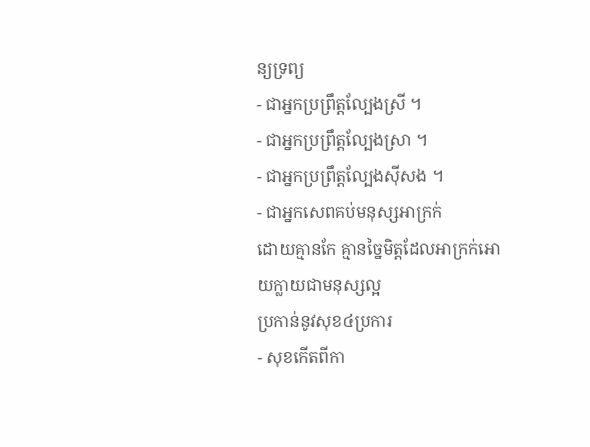ន្យទ្រព្យ
- ជាអ្នកប្រព្រឹត្តល្បែងស្រី ។
- ជាអ្នកប្រព្រឹត្តល្បែងស្រា ។
- ជាអ្នកប្រព្រឹត្តល្បែងស៊ីសង ។
- ជាអ្នកសេពគប់មនុស្សអាក្រក់
ដោយគ្មានកែ គ្មានច្នៃមិត្តដែលអាក្រក់អោយក្លាយជាមនុស្សល្អ
ប្រកាន់នូវសុខ៤ប្រការ
- សុខកើតពីកា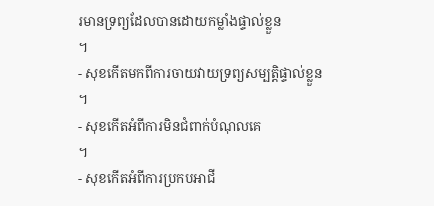រមានទ្រព្យដែលបានដោយកម្លាំងផ្ទាល់ខ្លួន
។
- សុខកើតមកពីការចាយវាយទ្រព្យសម្បត្តិផ្ទាល់ខ្លួន
។
- សុខកើតអំពីការមិនជំពាក់បំណុលគេ
។
- សុខកើតអំពីការប្រកបអាជី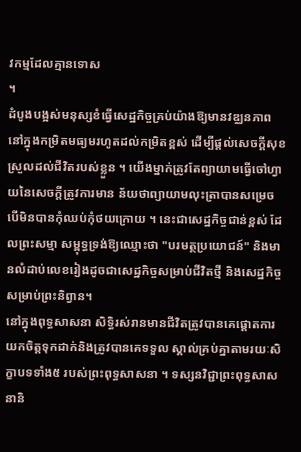វកម្មដែលគ្មានទោស
។
ដំបូងបង្អស់មនុស្សខំធ្វើសេដ្ឋកិច្ចគ្រប់យ៉ាងឱ្យមានវឌ្ឈនភាពនៅក្នុងកម្រិតមធ្យមរហូតដល់កម្រិតខ្ពស់ ដើម្បីផ្តល់សេចក្តីសុខស្រួលដល់ជីវិតរបស់ខ្លួន ។ យើងម្នាក់ត្រូវតែព្យាយាមធ្វើចៅហ្វាយនៃសេចក្តីត្រូវការមាន ន័យថាព្យាយាមលុះត្រាបានសម្រេច បើមិនបានកុំឈប់កុំថយក្រោយ ។ នេះជាសេដ្ឋកិច្ចជាន់ខ្ពស់ ដែលព្រះសម្មា សម្ពុទ្ធទ្រង់ឱ្យឈ្មោះថា "បរមត្ថប្រយោជន៍" និងមានលំដាប់លេខរៀងដូចជាសេដ្ឋកិច្ចសម្រាប់ជីវិតថ្មី និងសេដ្ឋកិច្ចសម្រាប់ព្រះនិព្វាន។
នៅក្នុងពុទ្ធសាសនា សិទ្ធិរស់រានមានជីវិតត្រូវបានគេផ្តោតការយកចិត្តទុកដាក់និងត្រូវបានគេទទួល ស្គាល់គ្រប់គ្នាតាមរយៈសិក្ខាបទទាំង៥ របស់ព្រះពុទ្ធសាសនា ។ ទស្សនវិជ្ជាព្រះពុទ្ធសាសនានិ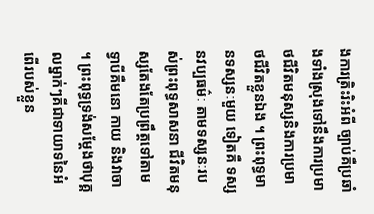ងការត្រិះរិះអំពី ច្បាប់គឺប្រឆាំងទាំងស្រុងទៅនឹងការប្រមាថជីវិតមនុស្សនិងការប្រមាថជីវិតខ្លួនឯង ។ ព្រះពុទ្ធមានទស្សនៈមួយ ទៀតគឺ ទស្សនវប្បធម៌ៈ តាមទស្សនៈរបស់ព្រះពុទ្ធសាសនា ជីវិតមនុស្សតែងតែប្រព្រឹត្តទៅតាមទ្វាបីគឺមនោ កាយ និងវាចា ។ ព្រះពុទ្ធទ្រង់សម្តែងថាបុគ្គលម្នាក់ៗគីជាទាយាទនៃអំពើរបស់ខ្លួន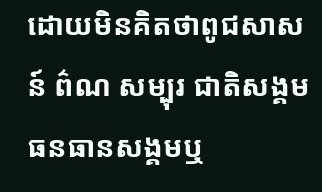ដោយមិនគិតថាពូជសាសន៍ ព៌ណ សម្បុរ ជាតិសង្គម ធនធានសង្គមឬ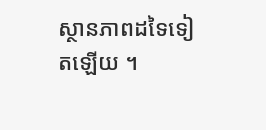ស្ថានភាពដទៃទៀតឡើយ ។